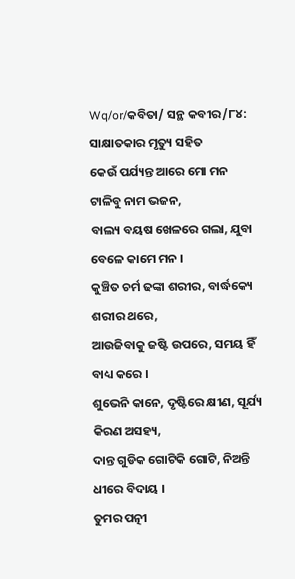Wq/or/କବିତା/ ସନ୍ଥ କବୀର/୮୪: ସାକ୍ଷାତକାର ମୃତ୍ୟୁ ସହିତ
କେଉଁ ପର୍ଯ୍ୟନ୍ତ ଆରେ ମୋ ମନ ଟାଳିବୁ ନାମ ଭଜନ,
ବାଲ୍ୟ ବୟଷ ଖେଳରେ ଗଲା, ଯୁବା ବେଳେ କାମେ ମନ ।
କୁଞ୍ଚିତ ଚର୍ମ ଢଙ୍କା ଶରୀର, ବାର୍ଦ୍ଧକ୍ୟେ ଶରୀର ଥରେ,
ଆଉଜିବାକୁ ଜଷ୍ଟି ଉପରେ, ସମୟ ହିଁ ବାଧ୍ୟ କରେ ।
ଶୁଭେନି କାନେ, ଦୃଷ୍ଟିରେ କ୍ଷୀଣ, ସୂର୍ଯ୍ୟ କିରଣ ଅସହ୍ୟ,
ଦାନ୍ତ ଗୁଡିକ ଗୋଟିକି ଗୋଟି, ନିଅନ୍ତି ଧୀରେ ବିଦାୟ ।
ତୁମର ପତ୍ନୀ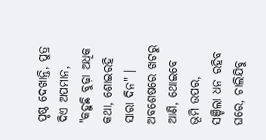ପୃଷ୍ଠ ଦେଖାନ୍ତି, ପୁତ୍ର ଦିଏ ଅପମାନ,
"କହୁଛି ବୁଢ଼ା ଅଧିକ କଥା, ଶୋଇରହି ସାରା ଦିନ" ।
ଅବଶେଷରେ ଖଟରୁ ଆଣି, ଥୋଇବେ ଭୂମି ଉପର,
ସଞ୍ଚିଲା ଧନ ରହିବ ଘରେ, ଚାଲିଯିବୁ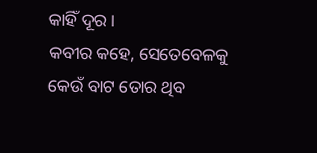କାହିଁ ଦୂର ।
କବୀର କହେ, ସେତେବେଳକୁ କେଉଁ ବାଟ ତୋର ଥିବ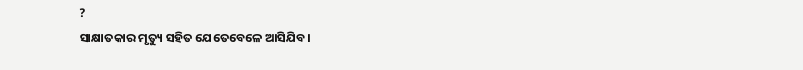?
ସାକ୍ଷାତକାର ମୃତ୍ୟୁ ସହିତ ଯେତେବେଳେ ଆସିଯିବ।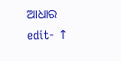ଆଧାର
edit- ↑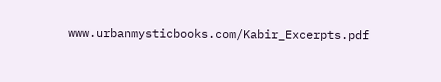www.urbanmysticbooks.com/Kabir_Excerpts.pdf